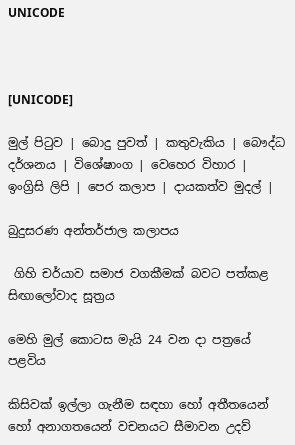UNICODE



[UNICODE]

මුල් පිටුව | බොදු පුවත් | කතුවැකිය | බෞද්ධ දර්ශනය | විශේෂාංග | වෙහෙර විහාර | ඉංග්‍රිසි ලිපි | පෙර කලාප | දායකත්ව මුදල් |

බුදුසරණ අන්තර්ජාල කලාපය

 ගිහි චර්යාව සමාජ වගකීමක් බවට පත්කළ සිඟාලෝවාද සූත්‍රය

මෙහි මුල් කොටස මැයි 24 වන දා පත්‍රයේ පළවිය

කිසිවක් ඉල්ලා ගැනීම සඳහා හෝ අතීතයෙන් හෝ අනාගතයෙන් වචනයට සීමාවන උදව්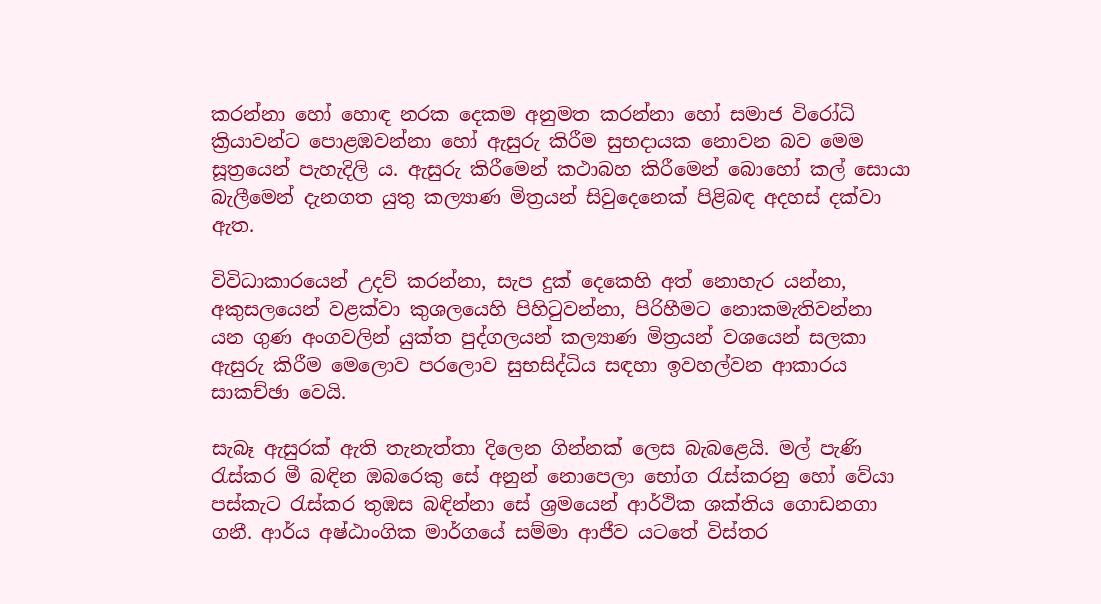කරන්නා හෝ හොඳ නරක දෙකම අනුමත කරන්නා හෝ සමාජ විරෝධි ක්‍රියාවන්ට පොළඹවන්නා හෝ ඇසුරු කිරීම සුභදායක නොවන බව මෙම සූත්‍රයෙන් පැහැදිලි ය. ඇසුරු කිරීමෙන් කථාබහ කිරීමෙන් බොහෝ කල් සොයා බැලීමෙන් දැනගත යුතු කල්‍යාණ මිත්‍රයන් සිවුදෙනෙක් පිළිබඳ අදහස් දක්වා ඇත.

විවිධාකාරයෙන් උදව් කරන්නා, සැප දුක් දෙකෙහි අත් නොහැර යන්නා, අකුසලයෙන් වළක්වා කුශලයෙහි පිහිටුවන්නා, පිරිහීමට නොකමැතිවන්නා යන ගුණ අංගවලින් යුක්ත පුද්ගලයන් කල්‍යාණ මිත්‍රයන් වශයෙන් සලකා ඇසුරු කිරීම මෙලොව පරලොව සුභසිද්ධිය සඳහා ඉවහල්වන ආකාරය සාකච්ඡා වෙයි.

සැබෑ ඇසුරක් ඇති තැනැත්තා දිලෙන ගින්නක් ලෙස බැබළෙයි. මල් පැණි රැස්කර මී බඳින ඹබරෙකු සේ අනුන් නොපෙලා භෝග රැස්කරනු හෝ වේයා පස්කැට රැස්කර තුඹස බඳින්නා සේ ශ්‍රමයෙන් ආර්ථික ශක්තිය ගොඩනගා ගනී. ආර්ය අෂ්ඨාංගික මාර්ගයේ සම්මා ආජීව යටතේ විස්තර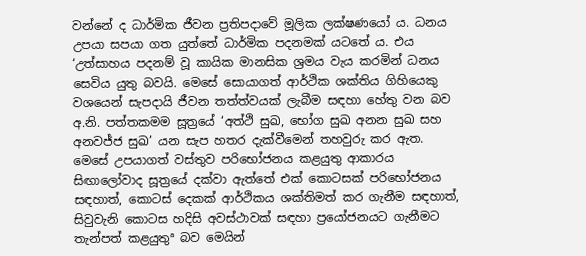වන්නේ ද ධාර්මික ජීවන ප්‍රතිපදාවේ මූලික ලක්ෂණයෝ ය. ධනය උපයා සපයා ගත යුත්තේ ධාර්මික පදනමක් යටතේ ය. එය ‘උත්සාහය පදනම් වූ කායික මානසික ශ්‍රමය වැය කරමින් ධනය සෙවිය යුතු බවයි. මෙසේ සොයාගත් ආර්ථික ශක්තිය ගිහියෙකු වශයෙන් සැපදායි ජීවන තත්ත්වයක් ලැබීම සඳහා හේතු වන බව අ.නි. පත්තකමම සූත්‍රයේ ‘අත්ථි සුඛ, භෝග සුඛ අනන සුඛ සහ අනවජ්ජ සුඛ’ යන සැප හතර දැක්වීමෙන් තහවුරු කර ඇත. මෙසේ උපයාගත් වස්තුව පරිභෝජනය කළයුතු ආකාරය සිඟාලෝවාද සූත්‍රයේ දක්වා ඇත්තේ එක් කොටසක් පරිභෝජනය සඳහාත්, කොටස් දෙකක් ආර්ථිකය ශක්තිමත් කර ගැනීම සඳහාත්, සිවුවැනි කොටස හදිසි අවස්ථාවක් සඳහා ප්‍රයෝජනයට ගැනීමට තැන්පත් කළයුතුª බව මෙයින්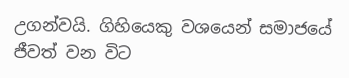උගන්වයි. ගිහියෙකු වශයෙන් සමාජයේ ජීවත් වන විට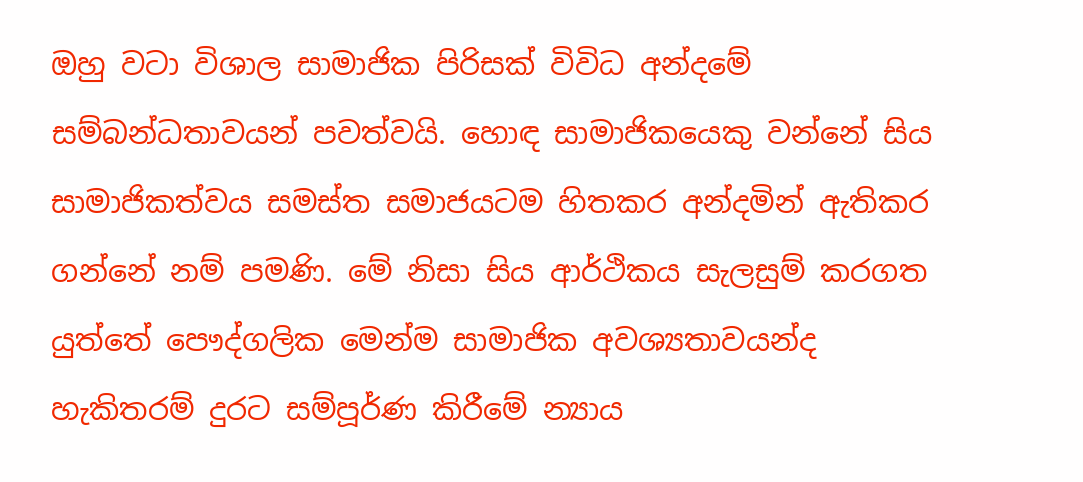ඔහු වටා විශාල සාමාජික පිරිසක් විවිධ අන්දමේ සම්බන්ධතාවයන් පවත්වයි. හොඳ සාමාජිකයෙකු වන්නේ සිය සාමාජිකත්වය සමස්ත සමාජයටම හිතකර අන්දමින් ඇතිකර ගන්නේ නම් පමණි. මේ නිසා සිය ආර්ථිකය සැලසුම් කරගත යුත්තේ පෞද්ගලික මෙන්ම සාමාජික අවශ්‍යතාවයන්ද හැකිතරම් දුරට සම්පූර්ණ කිරීමේ න්‍යාය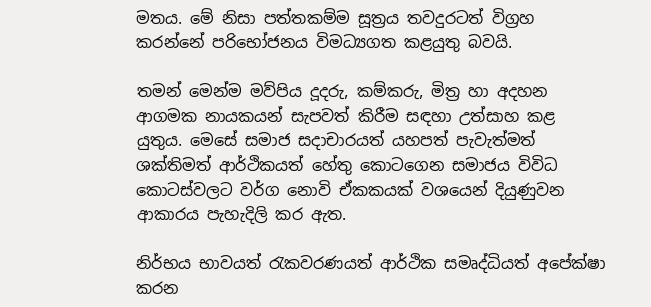මතය. මේ නිසා පත්තකම්ම සූත්‍රය තවදුරටත් විග්‍රහ කරන්නේ පරිභෝජනය විමධ්‍යගත කළයුතු බවයි.

තමන් මෙන්ම මව්පිය දූදරු, කම්කරු, මිත්‍ර හා අදහන ආගමක නායකයන් සැපවත් කිරීම සඳහා උත්සාහ කළ යුතුය. මෙසේ සමාජ සදාචාරයත් යහපත් පැවැත්මත් ශක්තිමත් ආර්ථිකයත් හේතු කොටගෙන සමාජය විවිධ කොටස්වලට වර්ග නොවි ඒකකයක් වශයෙන් දියුණුවන ආකාරය පැහැදිලි කර ඇත.

නිර්භය භාවයත් රැකවරණයත් ආර්ථික සමෘද්ධියත් අපේක්ෂා කරන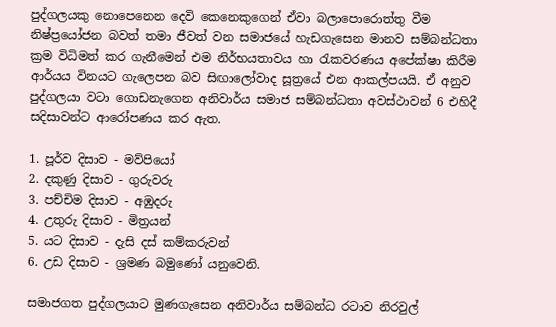පුද්ගලයකු නොපෙනෙන දෙවි කෙනෙකුගෙන් ඒවා බලාපොරොත්තු වීම නිෂ්ප්‍රයෝජන බවත් තමා ජීවත් වන සමාජයේ හැඩගැසෙන මානව සම්බන්ධතා ක්‍රම විධිමත් කර ගැනීමෙන් එම නිර්භයතාවය හා රැකවරණය අපේක්ෂා කිරීම ආර්යය විනයට ගැලෙපන බව සිඟාලෝවාද සූත්‍රයේ එන ආකල්පයයි. ඒ අනුව පුද්ගලයා වටා ගොඩනැගෙන අනිවාර්ය සමාජ සම්බන්ධතා අවස්ථාවන් 6 එහිදී සදිසාවන්ට ආරෝපණය කර ඇත.

1. පූර්ව දිසාව - මව්පියෝ
2. දකුණු දිසාව - ගුරුවරු
3. පච්චිම දිසාව - අඹුදරු
4. උතුරු දිසාව - මිත්‍රයන්
5. යට දිසාව - දැසි දස් කම්කරුවන්
6. උඩ දිසාව - ශ්‍රමණ බමුණෝ යනුවෙනි.

සමාජගත පුද්ගලයාට මුණගැසෙන අනිවාර්ය සම්බන්ධ රටාව නිරවුල්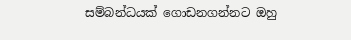සම්බන්ධයක් ගොඩනගන්නට ඔහු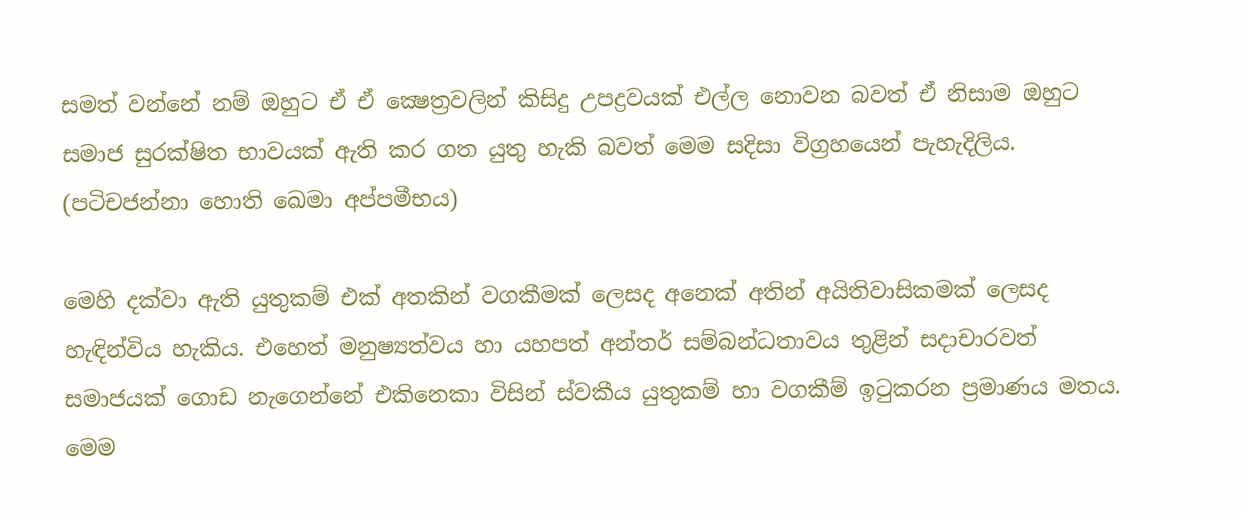සමත් වන්නේ නම් ඔහුට ඒ ඒ ක්‍ෂෙත්‍රවලින් කිසිදු උපද්‍රවයක් එල්ල නොවන බවත් ඒ නිසාම ඔහුට සමාජ සුරක්ෂිත භාවයක් ඇති කර ගත යුතු හැකි බවත් මෙම සදිසා විග්‍රහයෙන් පැහැදිලිය. (පටිචජන්නා හොති ඛෙමා අප්පමීභය)

මෙහි දක්වා ඇති යුතුකම් එක් අතකින් වගකීමක් ලෙසද අනෙක් අතින් අයිතිවාසිකමක් ලෙසද හැඳින්විය හැකිය. එහෙත් මනුෂ්‍යත්වය හා යහපත් අන්තර් සම්බන්ධතාවය තුළින් සදාචාරවත් සමාජයක් ගොඩ නැගෙන්නේ එකිනෙකා විසින් ස්වකීය යුතුකම් හා වගකීම් ඉටුකරන ප්‍රමාණය මතය. මෙම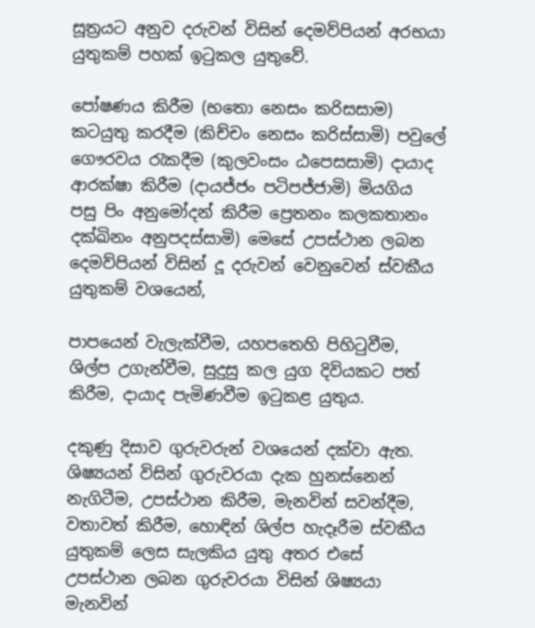සූත්‍රයට අනුව දරුවන් විසින් දෙමව්පියන් අරභයා යුතුකම් පහක් ඉටුකල යුතුවේ.

පෝෂණය කිරීම (භතො නෙසං කරිසසාම) කටයුතු කරදීම (කිච්චං නෙසං කරිස්සාමි) පවුලේ ගෞරවය රැකදීම (කුලවංසං ඨපෙසසාමි) දායාද ආරක්ෂා කිරීම (දායජ්ජං පටිපජ්ජාමි) මියගිය පසු පිං අනුමෝදන් කිරීම ප්‍රෙතනං කලකතානං දක්ඛිනං අනුපදස්සාමි) මෙසේ උපස්ථාන ලබන දෙමව්පියන් විසින් දූ දරුවන් වෙනුවෙන් ස්වකීය යුතුකම් වශයෙන්,

පාපයෙන් වැලැක්වීම, යහපතෙහි පිහිටුවීම, ශිල්ප උගැන්වීම, සුදුසු කල යුග දිවියකට පත් කිරීම, දායාද පැමිණවීම ඉටුකළ යුතුය.

දකුණු දිසාව ගුරුවරුන් වශයෙන් දක්වා ඇත. ශිෂ්‍යයන් විසින් ගුරුවරයා දැක හුනස්නෙන් නැගිටීම, උපස්ථාන කිරීම, මැනවින් සවන්දීම, වතාවත් කිරීම, හොඳින් ශිල්ප හැදෑරීම ස්වකීය යුතුකම් ලෙස සැලකිය යුතු අතර එසේ උපස්ථාන ලබන ගුරුවරයා විසින් ශිෂ්‍යයා මැනවින්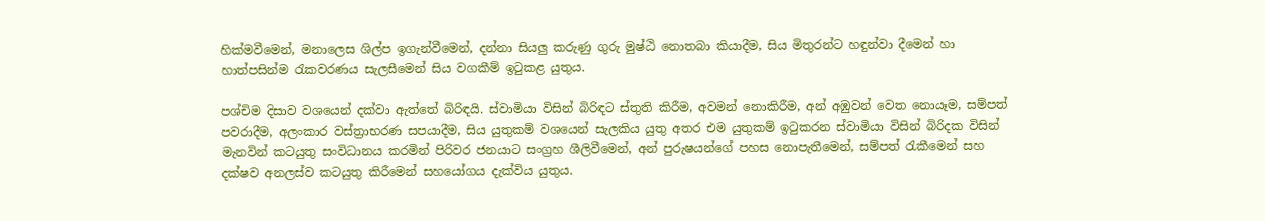හික්මවීමෙන්, මනාලෙස ශිල්ප ඉගැන්වීමෙන්, දන්නා සියලු කරුණු ගුරු මුෂ්ඨි නොතබා කියාදීම, සිය මිතුරන්ට හඳුන්වා දීමෙන් හා හාත්පසින්ම රැකවරණය සැලසීමෙන් සිය වගකීම් ඉටුකළ යුතුය.

පශ්චිම දිසාව වශයෙන් දක්වා ඇත්තේ බිරිඳයි. ස්වාමියා විසින් බිරිඳට ස්තුති කිරීම, අවමන් නොකිරීම, අන් අඹුවන් වෙත නොයෑම, සම්පත් පවරාදීම, අලංකාර වස්ත්‍රාභරණ සපයාදීම, සිය යුතුකම් වශයෙන් සැලකිය යුතු අතර එම යුතුකම් ඉටුකරන ස්වාමියා විසින් බිරිදක විසින් මැනවින් කටයුතු සංවිධානය කරමින් පිරිවර ජනයාට සංග්‍රහ ශීලිවීමෙන්, අන් පුරුෂයන්ගේ පහස නොපැතීමෙන්, සම්පත් රැකීමෙන් සහ දක්ෂව අනලස්ව කටයුතු කිරීමෙන් සහයෝගය දැක්විය යුතුය.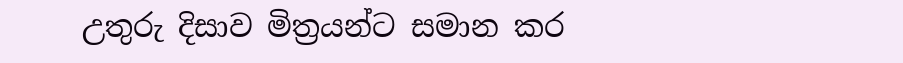උතුරු දිසාව මිත්‍රයන්ට සමාන කර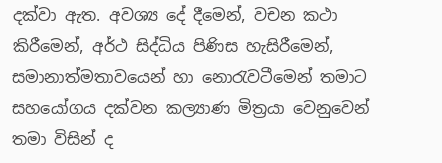දක්වා ඇත. අවශ්‍ය දේ දීමෙන්, වචන කථා කිරීමෙන්, අර්ථ සිද්ධිය පිණිස හැසිරීමෙන්, සමානාත්මතාවයෙන් හා නොරැවටීමෙන් තමාට සහයෝගය දක්වන කල්‍යාණ මිත්‍රයා වෙනුවෙන් තමා විසින් ද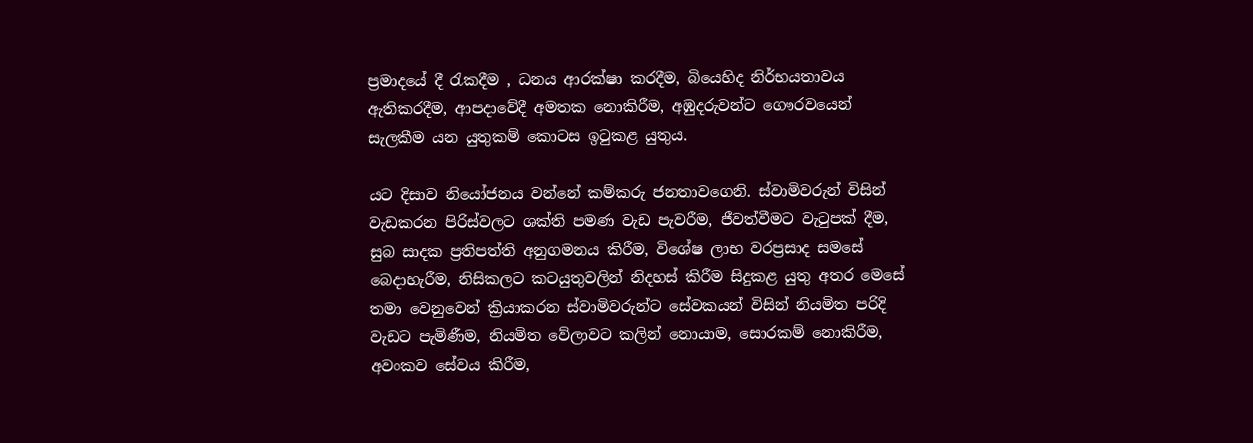ප්‍රමාදයේ දී රැකදීම , ධනය ආරක්ෂා කරදීම, බියෙහිද නිර්භයතාවය ඇතිකරදීම, ආපදාවේදී අමතක නොකිරීම, අඹුදරුවන්ට ගෞරවයෙන් සැලකීම යන යුතුකම් කොටස ඉටුකළ යුතුය.

යට දිසාව නියෝජනය වන්නේ කම්කරු ජනතාවගෙනි. ස්වාමිවරුන් විසින් වැඩකරන පිරිස්වලට ශක්ති පමණ වැඩ පැවරීම, ජීවත්වීමට වැටුපක් දීම, සුබ සාදක ප්‍රතිපත්ති අනුගමනය කිරීම, විශේෂ ලාභ වරප්‍රසාද සමසේ බෙදාහැරීම, නිසිකලට කටයුතුවලින් නිදහස් කිරීම සිදුකළ යුතු අතර මෙසේ තමා වෙනුවෙන් ක්‍රියාකරන ස්වාමිවරුන්ට සේවකයන් විසින් නියමිත පරිදි වැඩට පැමිණීම, නියමිත වේලාවට කලින් නොයාම, සොරකම් නොකිරීම, අවංකව සේවය කිරීම,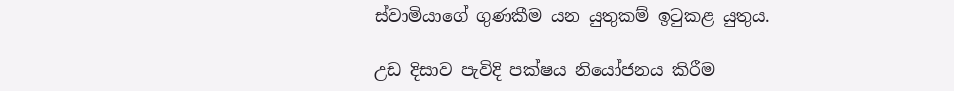ස්වාමියාගේ ගුණකීම යන යුතුකම් ඉටුකළ යුතුය.

උඩ දිසාව පැවිදි පක්ෂය නියෝජනය කිරීම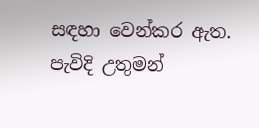සඳහා වෙන්කර ඇත. පැවිදි උතුමන්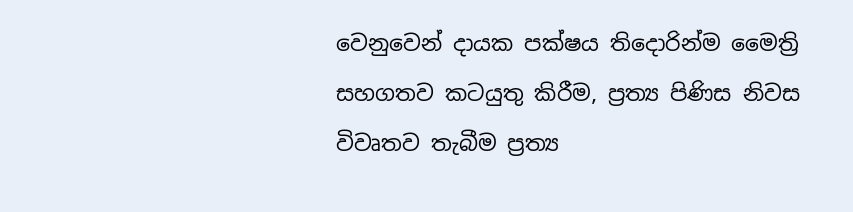වෙනුවෙන් දායක පක්ෂය තිදොරින්ම මෛත්‍රි සහගතව කටයුතු කිරීම, ප්‍රත්‍ය පිණිස නිවස විවෘතව තැබීම ප්‍රත්‍ය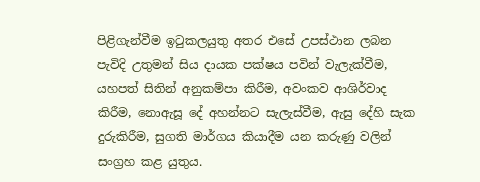පිළිගැන්වීම ඉටුකලයුතු අතර එසේ උපස්ථාන ලබන පැවිදි උතුමන් සිය දායක පක්ෂය පවින් වැලැක්වීම, යහපත් සිතින් අනුකම්පා කිරීම, අවංකව ආශිර්වාද කිරීම, නොඇසූ දේ අහන්නට සැලැස්වීම, ඇසු දේහි සැක දුරුකිරීම, සුගති මාර්ගය කියාදීම යන කරුණු වලින් සංග්‍රහ කළ යුතුය.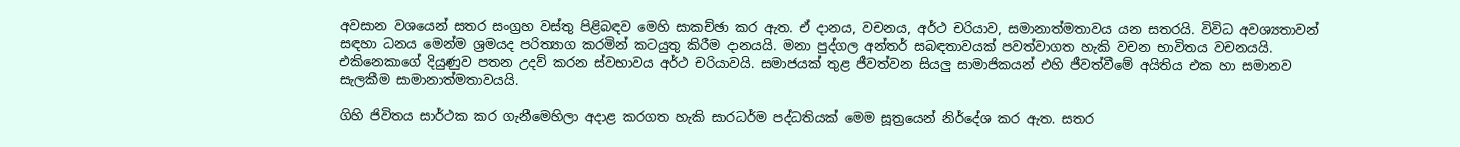අවසාන වශයෙන් සතර සංග්‍රහ වස්තු පිළිබඳව මෙහි සාකච්ඡා කර ඇත. ඒ දානය, වචනය, අර්ථ චරියාව, සමානාත්මතාවය යන සතරයි. විවිධ අවශ්‍යතාවන් සඳහා ධනය මෙන්ම ශ්‍රමයද පරිත්‍යාග කරමින් කටයුතු කිරීම දානයයි. මනා පුද්ගල අන්තර් සබඳතාවයක් පවත්වාගත හැකි වචන භාවිතය වචනයයි. එකිනෙකාගේ දියුණුව පතන උදව් කරන ස්වභාවය අර්ථ චරියාවයි. සමාජයක් තුළ ජීවත්වන සියලු සාමාජිකයන් එහි ජීවත්වීමේ අයිතිය එක හා සමානව සැලකීම සාමානාත්මතාවයයි.

ගිහි ජිවිතය සාර්ථක කර ගැනීමෙහිලා අදාළ කරගත හැකි සාරධර්ම පද්ධතියක් මෙම සූත්‍රයෙන් නිර්දේශ කර ඇත. සතර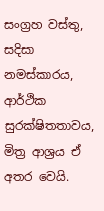සංග්‍රහ වස්තු, සදිසා නමස්කාරය, ආර්ථික සුරක්ෂිතතාවය, මිත්‍ර ආශ්‍රය ඒ අතර වෙයි.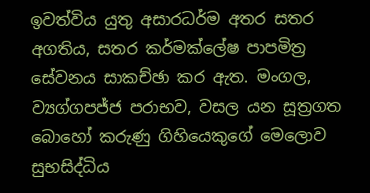ඉවත්විය යුතු අසාරධර්ම අතර සතර අගතිය, සතර කර්මක්ලේෂ පාපමිත්‍ර සේවනය සාකච්ඡා කර ඇත. මංගල, ව්‍යග්ගපජ්ජ පරාභව, වසල යන සූත්‍රගත බොහෝ කරුණු ගිහියෙකුගේ මෙලොව සුභසිද්ධිය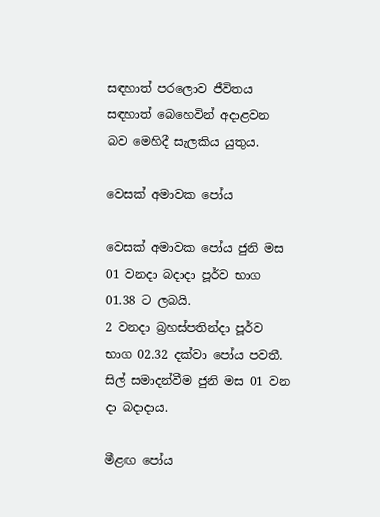සඳහාත් පරලොව ජීවිතය සඳහාත් බෙහෙවින් අදාළවන බව මෙහිදී සැලකිය යුතුය.

වෙසක් අමාවක පෝය

වෙසක් අමාවක පෝය ජුනි මස 01 වනදා බදාදා පූර්ව භාග 01.38 ට ලබයි.
2 වනදා බ්‍රහස්පතින්දා පූර්ව භාග 02.32 දක්වා පෝය පවතී.
සිල් සමාදන්වීම ජුනි මස 01 වන දා බදාදාය.

මීළඟ පෝය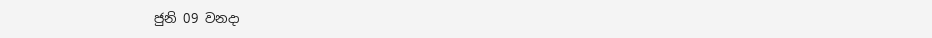ජුනි 09 වනදා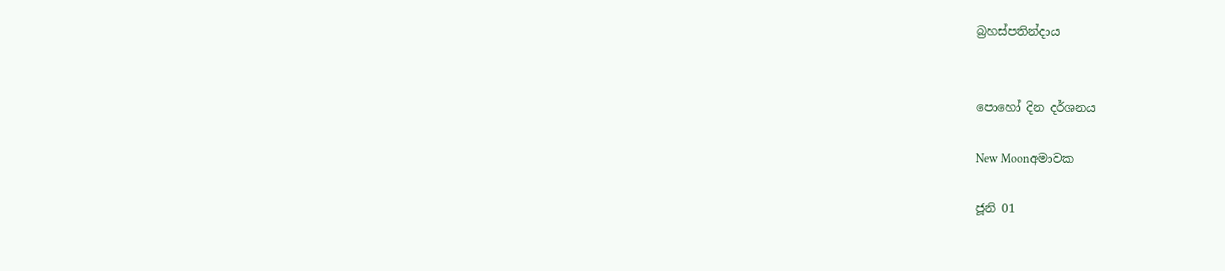බ්‍රහස්පතින්දාය


පොහෝ දින දර්ශනය

New Moonඅමාවක

ජූනි 01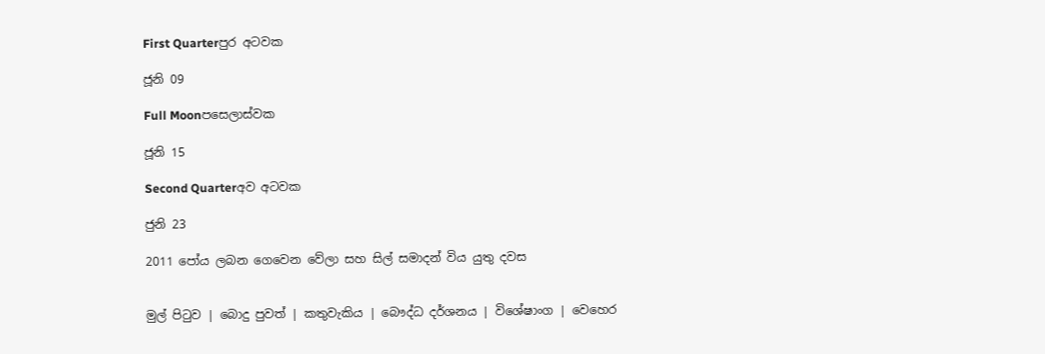First Quarterපුර අටවක

ජූනි 09

Full Moonපසෙලාස්වක

ජූනි 15

Second Quarterඅව අටවක

ජුනි 23

2011 පෝය ලබන ගෙවෙන වේලා සහ සිල් සමාදන් විය යුතු දවස


මුල් පිටුව | බොදු පුවත් | කතුවැකිය | බෞද්ධ දර්ශනය | විශේෂාංග | වෙහෙර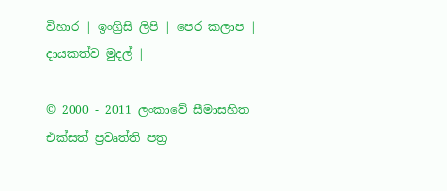විහාර | ඉංග්‍රිසි ලිපි | පෙර කලාප | දායකත්ව මුදල් |

© 2000 - 2011 ලංකාවේ සීමාසහිත එක්සත් ප්‍රවෘත්ති පත්‍ර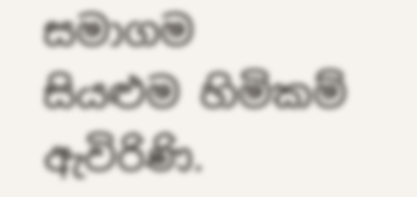සමාගම
සියළුම හිමිකම් ඇවිරිණි.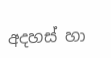අදහස් හා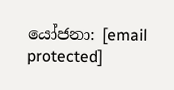යෝජනා: [email protected]